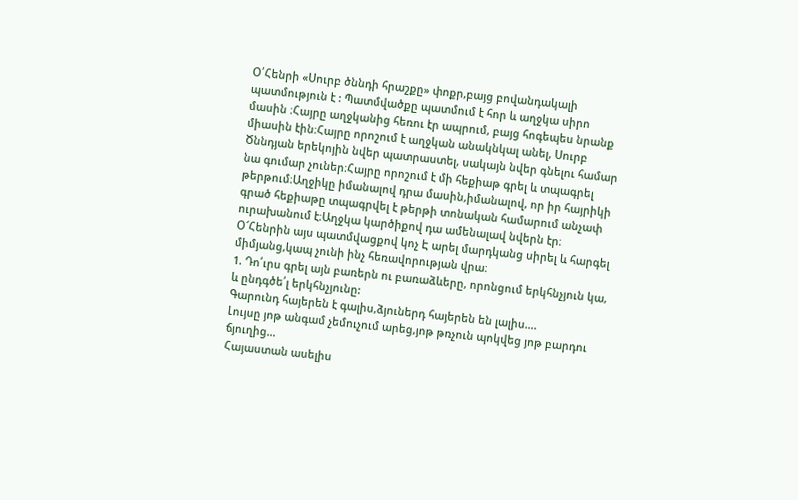Օ՛Հենրի «Սուրբ ծննդի հրաշքը» փոքր,բայց բովանդակալի պատմություն է : Պատմվածքը պատմում է հոր և աղջկա սիրո մասին ։Հայրը աղջկանից հեռու էր ապրում, բայց հոգեպես նրանք միասին էին։Հայրը որոշում է աղջկան անակնկալ անել, Սուրբ Ծննդյան երեկոյին նվեր պատրաստել, սակայն նվեր գնելու համար նա գումար չուներ։Հայրը որոշում է մի հեքիաթ գրել և տպագրել թերթում։Աղջիկը իմանալով դրա մասին,իմանալով, որ իր հայրիկի գրած հեքիաթը տպագրվել է թերթի տոնական համարում անչափ ուրախանում է։Աղջկա կարծիքով դա ամենալավ նվերն էր։
Օ՜Հենրին այս պատմվացքով կոչ Է արել մարդկանց սիրել և հարգել միմյանց,կապ չունի ինչ հեռավորության վրա։
1. Դո՛ւրս գրել այն բառերն ու բառաձևերը, որոնցում երկհնչյուն կա, և ընդգծե՛լ երկհնչյունը:
Գարունդ հայերեն է գալիս,ձյուներդ հայերեն են լալիս….
Լույսը յոթ անգամ չեմուչում արեց,յոթ թռչուն պոկվեց յոթ բարդու ճյուղից…
Հայաստան ասելիս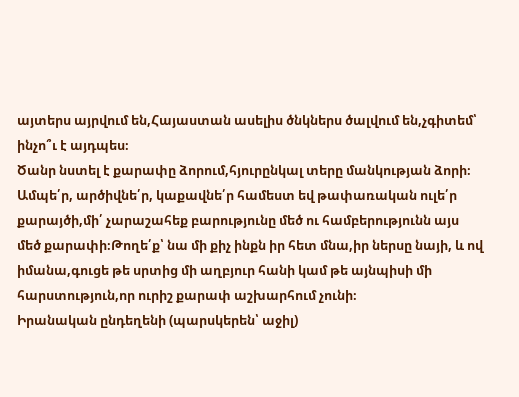այտերս այրվում են,Հայաստան ասելիս ծնկներս ծալվում են,չգիտեմ՝ ինչո՞ւ է այդպես։
Ծանր նստել է քարափը ձորում,հյուրընկալ տերը մանկության ձորի։
Ամպե՛ր, արծիվնե՛ր, կաքավնե՛ր համեստ եվ թափառական ուլե՛ր քարայծի,մի՛ չարաշահեք բարությունը մեծ ու համբերությունն այս մեծ քարափի։Թողե՛ք՝ նա մի քիչ ինքն իր հետ մնա,իր ներսը նայի, և ով իմանա,գուցե թե սրտից մի աղբյուր հանի կամ թե այնպիսի մի հարստություն,որ ուրիշ քարափ աշխարհում չունի։
Իրանական ընդեղենի (պարսկերեն՝ աջիլ)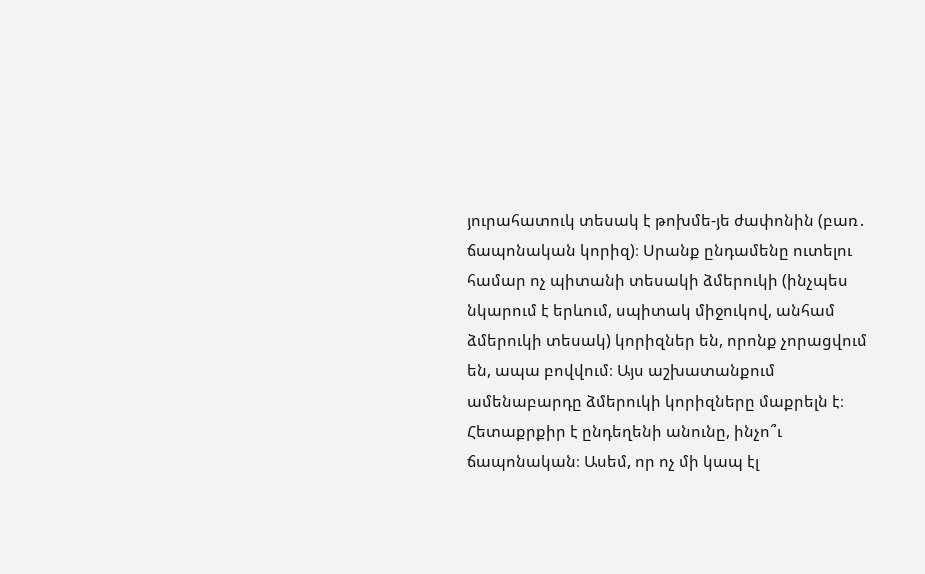յուրահատուկ տեսակ է թոխմե-յե ժափոնին (բառ․ ճապոնական կորիզ)։ Սրանք ընդամենը ուտելու համար ոչ պիտանի տեսակի ձմերուկի (ինչպես նկարում է երևում, սպիտակ միջուկով, անհամ ձմերուկի տեսակ) կորիզներ են, որոնք չորացվում են, ապա բովվում։ Այս աշխատանքում ամենաբարդը ձմերուկի կորիզները մաքրելն է։ Հետաքրքիր է ընդեղենի անունը, ինչո՞ւ ճապոնական։ Ասեմ, որ ոչ մի կապ էլ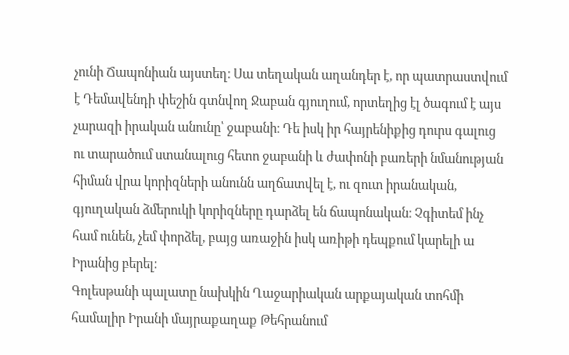չունի Ճապոնիան այստեղ։ Սա տեղական աղանդեր է, որ պատրաստվում է Դեմավենդի փեշին գտնվող Ջաբան գյուղում, որտեղից էլ ծագում է այս չարազի իրական անունը՝ ջաբանի։ Դե իսկ իր հայրենիքից դուրս գալուց ու տարածում ստանալուց հետո ջաբանի և ժափոնի բառերի նմանության հիման վրա կորիզների անունն աղճատվել է, ու զուտ իրանական, գյուղական ձմերուկի կորիզները դարձել են ճապոնական։ Չգիտեմ ինչ համ ունեն, չեմ փորձել, բայց առաջին իսկ առիթի դեպքում կարելի ա Իրանից բերել։
Գոլեսթանի պալատը նախկին Ղաջարիական արքայական տոհմի համալիր Իրանի մայրաքաղաք Թեհրանում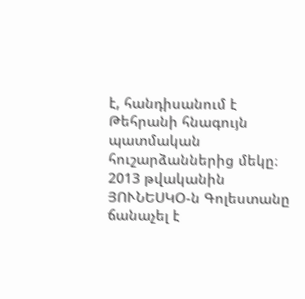է, հանդիսանում է Թեհրանի հնագույն պատմական հուշարձաններից մեկը։ 2013 թվականին ՅՈՒՆԵՍԿՕ-ն Գոլեստանը ճանաչել է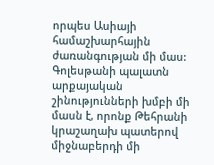որպես Ասիայի համաշխարհային ժառանգության մի մաս: Գոլեսթանի պալատն արքայական շինությունների խմբի մի մասն է, որոնք Թեհրանի կրաշաղախ պատերով միջնաբերդի մի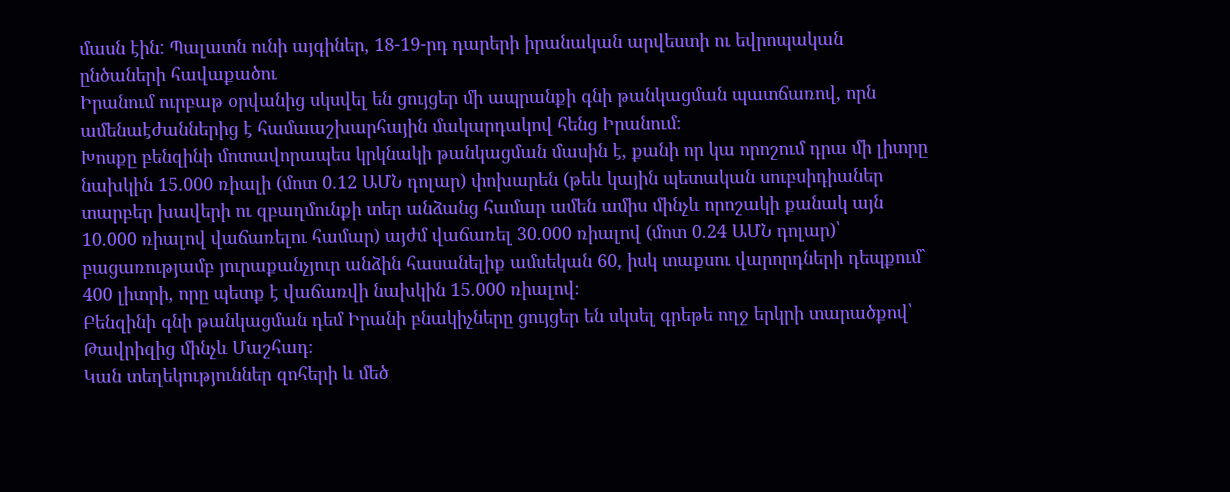մասն էին: Պալատն ունի այգիներ, 18-19-րդ դարերի իրանական արվեստի ու եվրոպական ընծաների հավաքածու
Իրանում ուրբաթ օրվանից սկսվել են ցույցեր մի ապրանքի գնի թանկացման պատճառով, որն ամենաէժաններից է համաաշխարհային մակարդակով հենց Իրանում։
Խոսքը բենզինի մոտավորապես կրկնակի թանկացման մասին է, քանի որ կա որոշում դրա մի լիտրը նախկին 15.000 ռիալի (մոտ 0.12 ԱՄՆ դոլար) փոխարեն (թեև կային պետական սուբսիդիաներ տարբեր խավերի ու զբաղմունքի տեր անձանց համար ամեն ամիս մինչև որոշակի քանակ այն 10.000 ռիալով վաճառելու համար) այժմ վաճառել 30.000 ռիալով (մոտ 0.24 ԱՄՆ դոլար)՝ բացառությամբ յուրաքանչյուր անձին հասանելիք ամսեկան 60, իսկ տաքսու վարորդների դեպքում` 400 լիտրի, որը պետք է վաճառվի նախկին 15.000 ռիալով։
Բենզինի գնի թանկացման դեմ Իրանի բնակիչները ցույցեր են սկսել գրեթե ողջ երկրի տարածքով՝ Թավրիզից մինչև Մաշհադ։
Կան տեղեկություններ զոհերի և մեծ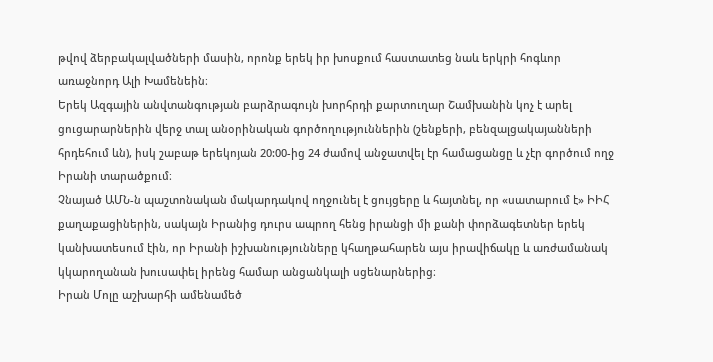թվով ձերբակալվածների մասին, որոնք երեկ իր խոսքում հաստատեց նաև երկրի հոգևոր առաջնորդ Ալի Խամենեին։
Երեկ Ազգային անվտանգության բարձրագույն խորհրդի քարտուղար Շամխանին կոչ է արել ցուցարարներին վերջ տալ անօրինական գործողություններին (շենքերի, բենզալցակայանների հրդեհում ևն), իսկ շաբաթ երեկոյան 20:00-ից 24 ժամով անջատվել էր համացանցը և չէր գործում ողջ Իրանի տարածքում։
Չնայած ԱՄՆ-ն պաշտոնական մակարդակով ողջունել է ցույցերը և հայտնել, որ «սատարում է» ԻԻՀ քաղաքացիներին, սակայն Իրանից դուրս ապրող հենց իրանցի մի քանի փորձագետներ երեկ կանխատեսում էին, որ Իրանի իշխանությունները կհաղթահարեն այս իրավիճակը և առժամանակ կկարողանան խուսափել իրենց համար անցանկալի սցենարներից։
Իրան Մոլը աշխարհի ամենամեծ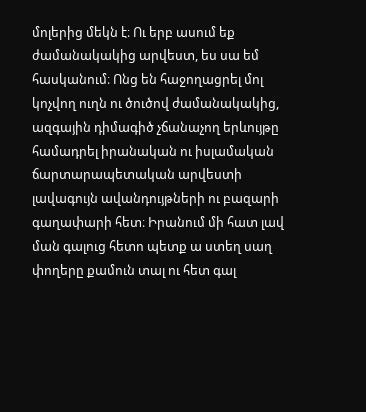մոլերից մեկն է։ Ու երբ ասում եք ժամանակակից արվեստ, ես սա եմ հասկանում։ Ոնց են հաջողացրել մոլ կոչվող ուղն ու ծուծով ժամանակակից, ազգային դիմագիծ չճանաչող երևույթը համադրել իրանական ու իսլամական ճարտարապետական արվեստի լավագույն ավանդույթների ու բազարի գաղափարի հետ։ Իրանում մի հատ լավ ման գալուց հետո պետք ա ստեղ սաղ փողերը քամուն տալ ու հետ գալ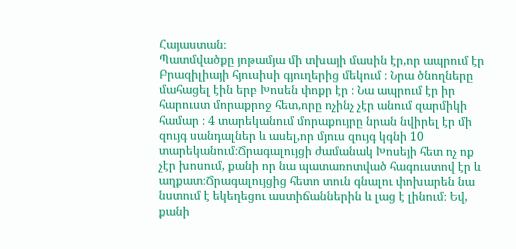Հայաստան։
Պատմվածքը յոթամյա մի տխայի մասին էր,որ ապրում էր Բրազիլիայի հյուսիսի գյուղերից մեկում ։ Նրա ծնողները մահացել էին երբ Խոսեն փոքր էր ։ Նա ապրում էր իր հարուստ մորաքրոջ հետ,որը ոչինչ չէր անում զարմիկի համար ։ 4 տարեկանում մորաքույրը նրան նվիրել էր մի զույգ սանդալներ և ասել,որ մյուս զույգ կգնի 10 տարեկանում։Ճրագալույցի ժամանակ Խոսեյի հետ ոչ ոք չէր խոսում, քանի որ նա պատառոտված հագուստով էր և աղքատ։Ճրագալույցից հետո տուն գնալու փոխարեն նա նստում է եկեղեցու աստիճաններին և լաց է լինում։ Եվ, քանի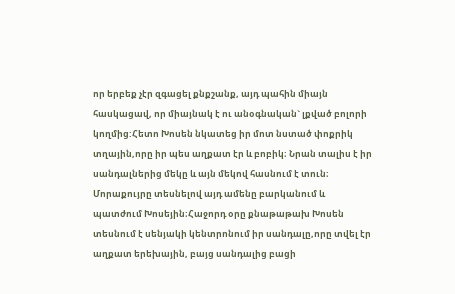որ երբեք չէր զգացել քնքշանք, այդ պահին միայն հասկացավ, որ միայնակ է ու անօգնական` լքված բոլորի կողմից:Հետո Խոսեն նկատեց իր մոտ նստած փոքրիկ տղային,որը իր պես աղքատ էր և բոբիկ։ Նրան տալիս է իր սանդալներից մեկը և այն մեկով հասնում է տուն։ Մորաքույրը տեսնելով այդ ամենը բարկանում և պատժում Խոսեյին։Հաջորդ օրը քնաթաթախ Խոսեն տեսնում է սենյակի կենտրոնում իր սանդալը,որը տվել էր աղքատ երեխային, բայց սանդալից բացի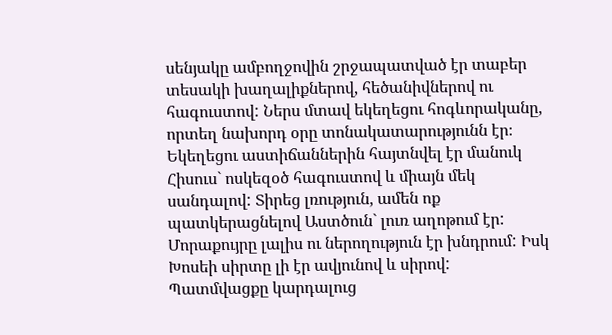սենյակը ամբողջովին շրջապատված էր տաբեր տեսակի խաղալիքներով, հեծանիվներով ու հագուստով: Ներս մտավ եկեղեցու հոգևորականը, որտեղ նախորդ օրը տոնակատարությունն էր։ Եկեղեցու աստիճաններին հայտնվել էր մանուկ Հիսուս` ոսկեզօծ հագուստով և միայն մեկ սանդալով: Տիրեց լռություն, ամեն ոք պատկերացնելով Աստծուն` լուռ աղոթում էր: Մորաքույրը լալիս ու ներողություն էր խնդրում: Իսկ Խոսեի սիրտը լի էր ավյունով և սիրով:
Պատմվացքը կարդալուց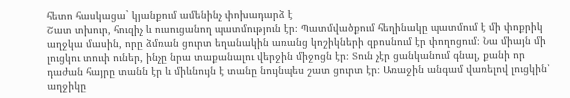հետո հասկացա` կյանքում ամենինչ փոխադարձ է
Շատ տխուր, հուզիչ և ուսուցանող պատմություն էր։ Պատմվածքում հեղինակը պատմում է մի փոքրիկ աղջկա մասին, որը ձմռան ցուրտ եղանակին առանց կոշիկների զբոսնում էր փողոցում։ Նա միայն մի լուցկու տուփ ուներ, ինչը նրա տաքանալու վերջին միջոցն էր։ Տուն չէր ցանկանում գնալ, քանի որ դաժան հայրը տանն էր և միևնույն է տանը նույնպես շատ ցուրտ էր։ Առաջին անգամ վառելով լուցկին՝ աղջիկը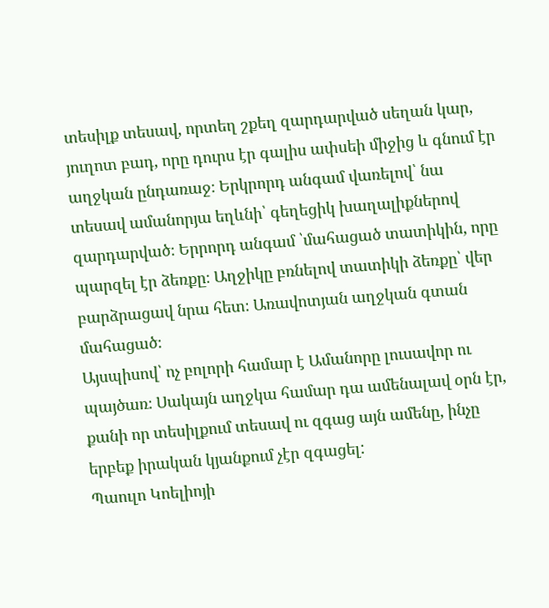տեսիլք տեսավ, որտեղ շքեղ զարդարված սեղան կար, յուղոտ բադ, որը դուրս էր գալիս ափսեի միջից և գնում էր աղջկան ընդառաջ։ Երկրորդ անգամ վառելով՝ նա տեսավ ամանորյա եղևնի՝ գեղեցիկ խաղալիքներով զարդարված։ Երրորդ անգամ ՝մահացած տատիկին, որը պարզել էր ձեռքը։ Աղջիկը բռնելով տատիկի ձեռքը՝ վեր բարձրացավ նրա հետ։ Առավոտյան աղջկան գտան մահացած։
Այսպիսով՝ ոչ բոլորի համար է Ամանորը լուսավոր ու պայծառ։ Սակայն աղջկա համար դա ամենալավ օրն էր, քանի որ տեսիլքում տեսավ ու զգաց այն ամենը, ինչը երբեք իրական կյանքում չէր զգացել:
Պաուլո Կոելիոյի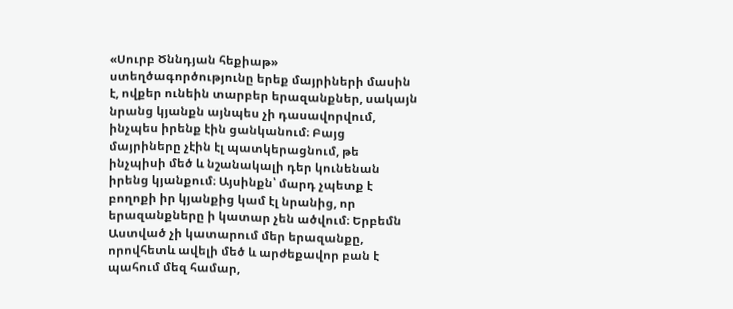«Սուրբ Ծննդյան հեքիաթ» ստեղծագործությունը երեք մայրիների մասին է, ովքեր ունեին տարբեր երազանքներ, սակայն նրանց կյանքն այնպես չի դասավորվում, ինչպես իրենք էին ցանկանում։ Բայց մայրիները չէին էլ պատկերացնում, թե ինչպիսի մեծ և նշանակալի դեր կունենան իրենց կյանքում։ Այսինքն՝ մարդ չպետք է բողոքի իր կյանքից կամ էլ նրանից, որ երազանքները ի կատար չեն ածվում։ Երբեմն Աստված չի կատարում մեր երազանքը, որովհետև ավելի մեծ և արժեքավոր բան է պահում մեզ համար,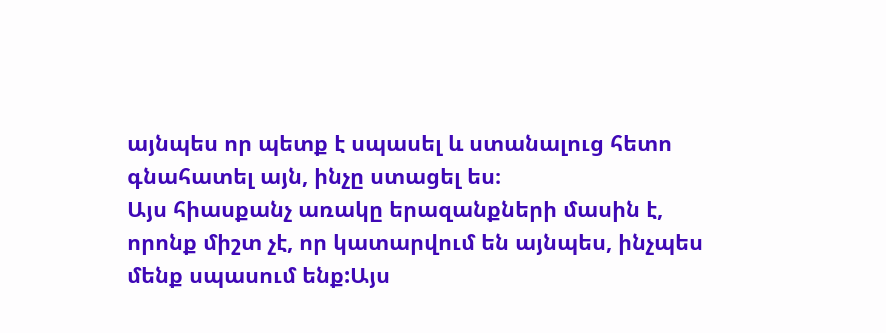այնպես որ պետք է սպասել և ստանալուց հետո գնահատել այն, ինչը ստացել ես։
Այս հիասքանչ առակը երազանքների մասին է, որոնք միշտ չէ, որ կատարվում են այնպես, ինչպես մենք սպասում ենք:Այս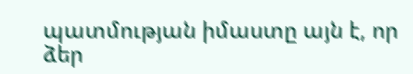պատմության իմաստը այն է, որ ձեր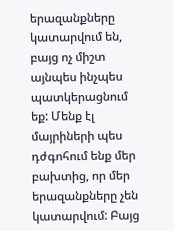երազանքները կատարվում են, բայց ոչ միշտ այնպես ինչպես պատկերացնում եք: Մենք էլ մայրիների պես դժգոհում ենք մեր բախտից, որ մեր երազանքները չեն կատարվում: Բայց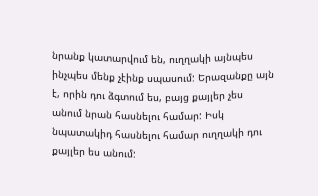նրանք կատարվում են, ուղղակի այնպես ինչպես մենք չէինք սպասում: Երազանքը այն է, որին դու ձգտում ես, բայց քայլեր չես անում նրան հասնելու համար: Իսկ նպատակիդ հասնելու համար ուղղակի դու քայլեր ես անում: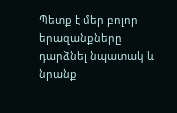Պետք է մեր բոլոր երազանքները դարձնել նպատակ և նրանք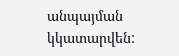անպայման կկատարվեն: